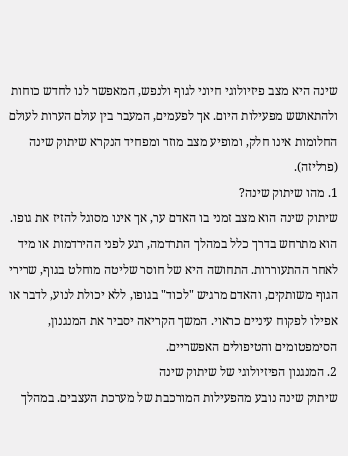שינה היא מצב פיזיולוגי חיוני לגוף ולנפש, המאפשר לנו לחדש כוחות ולהתאושש מפעילות היום. אך לפעמים, המעבר בין עולם הערות לעולם החלומות אינו חלק, ומופיע מצב מוזר ומפחיד הנקרא שיתוק שינה (פרליזה).
1. מהו שיתוק שינה?
שיתוק שינה הוא מצב זמני בו האדם ער, אך אינו מסוגל להזיז את גופו. הוא מתרחש בדרך כלל במהלך התרדמה, רגע לפני ההירדמות או מיד לאחר ההתעוררות. התחושה היא של חוסר שליטה מוחלט בגוף, שרירי הגוף משותקים, והאדם מרגיש "לכוד" בגופו, ללא יכולת לנוע, לדבר או אפילו לפקוח עיניים כראוי. המשך הקריאה יסביר את המנגנון, הסימפטומים והטיפולים האפשריים.
2. המנגנון הפיזיולוגי של שיתוק שינה
שיתוק שינה נובע מהפעילות המורכבת של מערכת העצבים. במהלך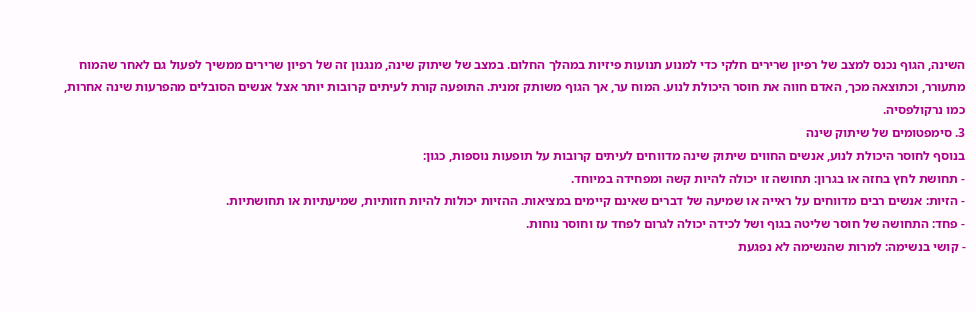השינה, הגוף נכנס למצב של רפיון שרירים חלקי כדי למנוע תנועות פיזיות במהלך החלום. במצב של שיתוק שינה, מנגנון זה של רפיון שרירים ממשיך לפעול גם לאחר שהמוח מתעורר, וכתוצאה מכך, האדם חווה את חוסר היכולת לנוע. המוח ער, אך הגוף משותק זמנית. התופעה קורת לעיתים קרובות יותר אצל אנשים הסובלים מהפרעות שינה אחרות, כמו נרקולפסיה.
3. סימפטומים של שיתוק שינה
בנוסף לחוסר היכולת לנוע, אנשים החווים שיתוק שינה מדווחים לעיתים קרובות על תופעות נוספות, כגון:
- תחושת לחץ בחזה או בגרון: תחושה זו יכולה להיות קשה ומפחידה במיוחד.
- הזיות: אנשים רבים מדווחים על ראייה או שמיעה של דברים שאינם קיימים במציאות. ההזיות יכולות להיות חזותיות, שמיעתיות או תחושתיות.
- פחד: התחושה של חוסר שליטה בגוף ושל לכידה יכולה לגרום לפחד עז וחוסר נוחות.
- קושי בנשימה: למרות שהנשימה לא נפגעת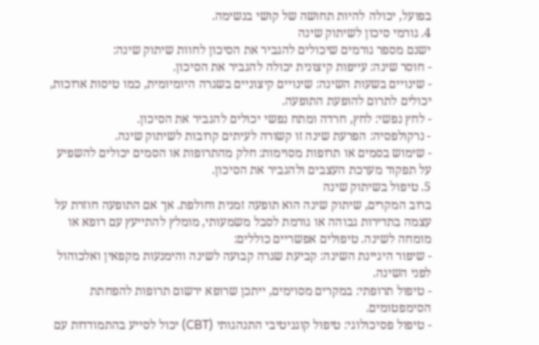בפועל, יכולה להיות תחושה של קושי בנשימה.
4. גורמי סיכון לשיתוק שינה
ישנם מספר גורמים שיכולים להגביר את הסיכון לחוות שיתוק שינה:
- חוסר שינה: עייפות קיצונית יכולה להגביר את הסיכון.
- שינויים בשעות השינה: שינויים קיצוניים בשגרה היומיומית, כמו טיסות ארוכות, יכולים לתרום להופעת התופעה.
- לחץ נפשי: לחץ, חרדה ומתח נפשי יכולים להגביר את הסיכון.
- נרקולפסיה: הפרעת שינה זו קשורה לעיתים קרובות לשיתוק שינה.
- שימוש בסמים או תרופות מסוימות: חלק מהתרופות או הסמים יכולים להשפיע על תפקוד מערכת העצבים ולהגביר את הסיכון.
5. טיפול בשיתוק שינה
ברוב המקרים, שיתוק שינה הוא תופעה זמנית וחולפת. אך אם התופעה חוזרת על עצמה בתדירות גבוהה או גורמת לסבל משמעותי, מומלץ להתייעץ עם רופא או מומחה לשינה. טיפולים אפשריים כוללים:
- שיפור היגיינת השינה: קביעת שגרה קבועה לשינה והימנעות מקפאין ואלכוהול לפני השינה.
- טיפול תרופתי: במקרים מסוימים, ייתכן שרופא ירשום תרופות להפחתת הסימפטומים.
- טיפול פסיכולוגי: טיפול קוגניטיבי התנהגותי (CBT) יכול לסייע בהתמודדות עם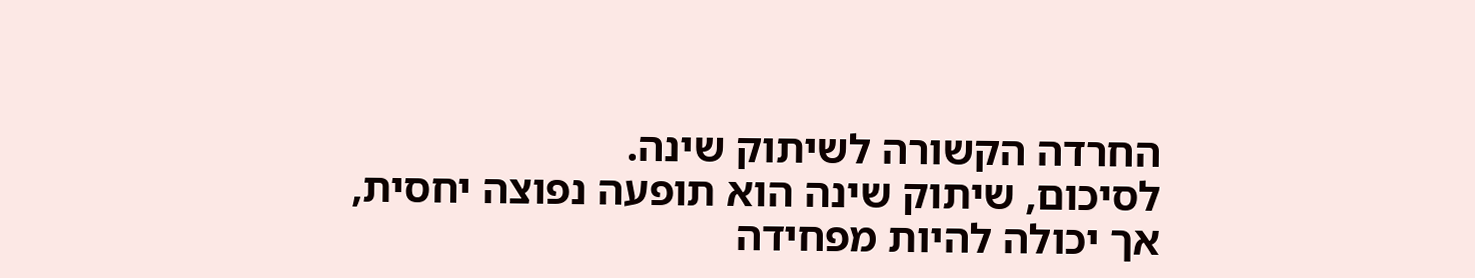החרדה הקשורה לשיתוק שינה.
לסיכום, שיתוק שינה הוא תופעה נפוצה יחסית, אך יכולה להיות מפחידה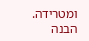ומטרידה. הבנה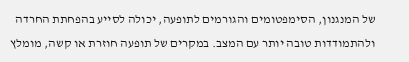של המנגנון, הסימפטומים והגורמים לתופעה, יכולה לסייע בהפחתת החרדה ולהתמודדות טובה יותר עם המצב. במקרים של תופעה חוזרת או קשה, מומלץ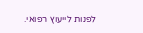לפנות לייעוץ רפואי.